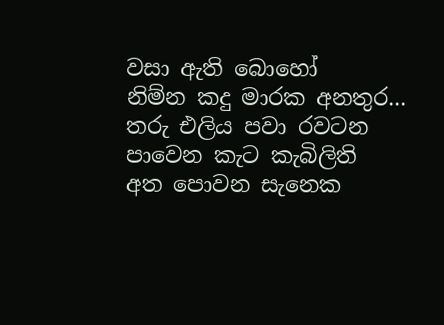වසා ඇති බොහෝ
නිම්න කදු මාරක අනතුර...
තරු එලිය පවා රවටන
පාවෙන කැට කැබිලිති
අත පොවන සැනෙක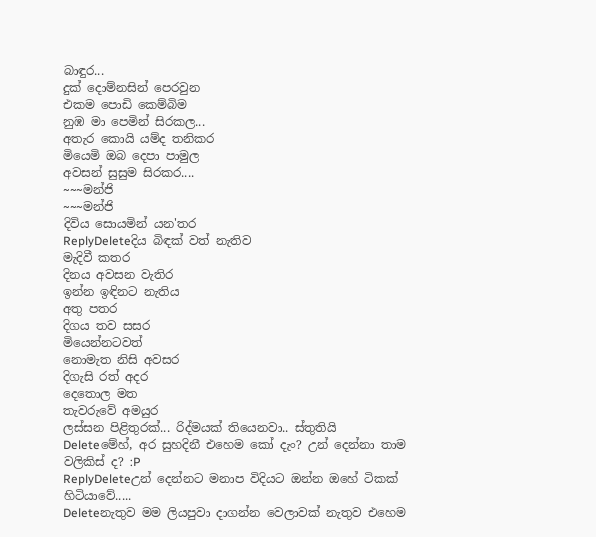බාඳුර...
දුක් දොම්නසින් පෙරවුන
එකම පොඩි කෙම්බිම
නුඹ මා පෙමින් සිරකල...
අතැර කොයි යම්ද තනිකර
මියෙමි ඔබ දෙපා පාමුල
අවසන් සුසුම සිරකර....
~~~මන්ජි
~~~මන්ජි
දිවිය සොයමින් යන'තර
ReplyDeleteදිය බිඳක් වත් නැතිව
මැදිවී කතර
දිනය අවසන වැතිර
ඉන්න ඉඳිනට නැතිය
අතු පතර
දිගය තව සසර
මියෙන්නටවත්
නොමැත නිසි අවසර
දිගැසි රත් අදර
දෙතොල මත
තැවරුවේ අමයුර
ලස්සන පිළිතුරක්... රිද්මයක් තියෙනවා.. ස්තුතියි
Deleteමේහ්, අර සුහදිනී එහෙම කෝ දැං? උන් දෙන්නා තාම වලිකිස් ද? :P
ReplyDeleteඋන් දෙන්නට මනාප විදියට ඔන්න ඔහේ ටිකක් හිටියාවේ.....
Deleteනැතුව මම ලියපුවා දාගන්න වෙලාවක් නැතුව එහෙම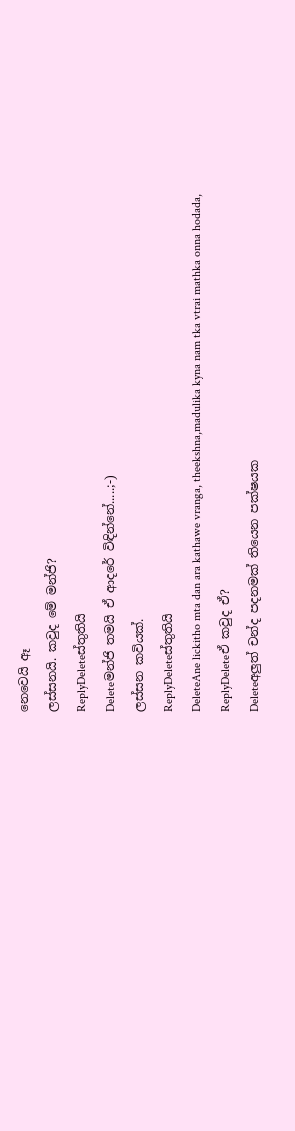නෙවෙයි ඈ
ලස්සනයි. කවුද මේ මන්ජි?
ReplyDeleteස්තුතියි
Deleteමන්ජි තමයි ඒ ආදරේ විඳින්නේ.....;-)
ලස්සන කවියක්.
ReplyDeleteස්තුතියි
DeleteAne lickitho mta dan ara kathawe vranga, theekshna,madulika kyna nam tka vtrai mathka onna hodada,
ReplyDeleteඒ කවුද ඒ?
Deleteඅලුත් චන්ද පදනමක් තියෙන පක්ෂයක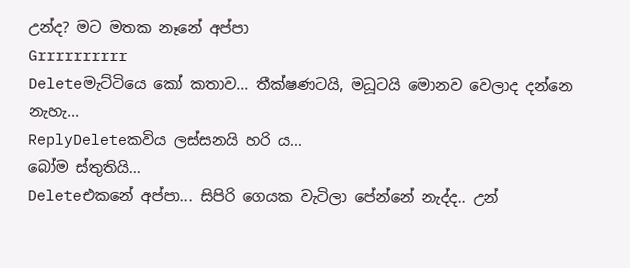උන්ද? මට මතක නෑනේ අප්පා
Grrrrrrrrrr
Deleteමැට්ටියෙ කෝ කතාව... තීක්ෂණටයි, මධූටයි මොනව වෙලාද දන්නෙ නැහැ...
ReplyDeleteකවිය ලස්සනයි හරි ය...
බෝම ස්තුතියි...
Deleteඑකනේ අප්පා... සිපිරි ගෙයක වැටිලා පේන්නේ නැද්ද.. උන්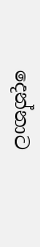දෙන්නාට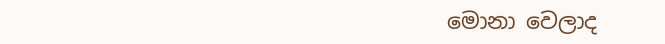මොනා වෙලාද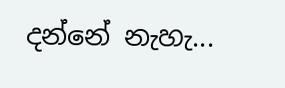දන්නේ නැහැ...